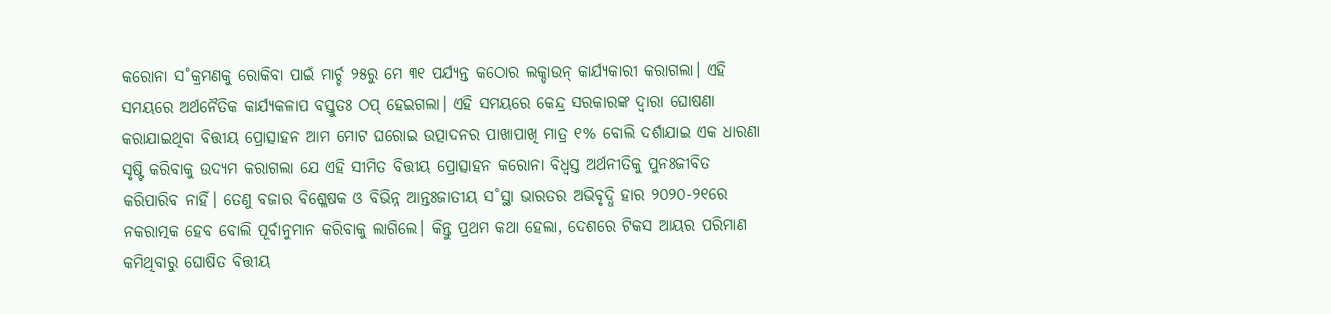କରୋନା ସ˚କ୍ରମଣକୁ ରୋକିବା ପାଇଁ ମାର୍ଚ୍ଚ ୨୫ରୁ ମେ ୩୧ ପର୍ଯ୍ୟନ୍ତ କଠୋର ଲକ୍ଡାଉନ୍ କାର୍ଯ୍ୟକାରୀ କରାଗଲା। ଏହି ସମୟରେ ଅର୍ଥନୈତିକ କାର୍ଯ୍ୟକଳାପ ବସ୍ତୁତଃ ଠପ୍ ହେଇଗଲା। ଏହି ସମୟରେ କେନ୍ଦ୍ର ସରକାରଙ୍କ ଦ୍ବାରା ଘୋଷଣା କରାଯାଇଥିବା ବିତ୍ତୀୟ ପ୍ରୋତ୍ସାହନ ଆମ ମୋଟ ଘରୋଇ ଉତ୍ପାଦନର ପାଖାପାଖି ମାତ୍ର ୧% ବୋଲି ଦର୍ଶାଯାଇ ଏକ ଧାରଣା ସୃଷ୍ଟି କରିବାକୁ ଉଦ୍ୟମ କରାଗଲା ଯେ ଏହି ସୀମିତ ବିତ୍ତୀୟ ପ୍ରୋତ୍ସାହନ କରୋନା ବିଧ୍ବସ୍ତ ଅର୍ଥନୀତିକୁ ପୁନଃଜୀବିତ କରିପାରିବ ନାହିଁ। ତେଣୁ ବଜାର ବିଶ୍ଳେଷକ ଓ ବିଭିନ୍ନ ଆନ୍ତଃଜାତୀୟ ସ˚ସ୍ଥା ଭାରତର ଅଭିବୃଦ୍ଧି ହାର ୨୦୨୦-୨୧ରେ ନକରାତ୍ମକ ହେବ ବୋଲି ପୂର୍ବାନୁମାନ କରିବାକୁ ଲାଗିଲେ। କିନ୍ତୁ ପ୍ରଥମ କଥା ହେଲା, ଦେଶରେ ଟିକସ ଆୟର ପରିମାଣ କମିଥିବାରୁ ଘୋଷିତ ବିତ୍ତୀୟ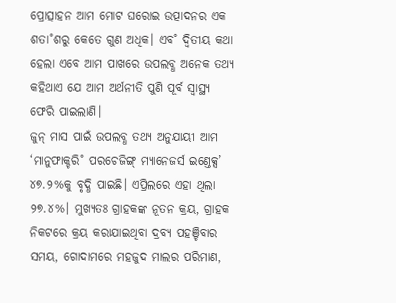ପ୍ରୋତ୍ସାହନ ଆମ ମୋଟ ଘରୋଇ ଉତ୍ପାଦନର ଏକ ଶତା˚ଶରୁ କେତେ ଗୁଣ ଅଧିକ। ଏବ˚ ଦ୍ବିତୀୟ କଥା ହେଲା ଏବେ ଆମ ପାଖରେ ଉପଲବ୍ଧ ଅନେକ ତଥ୍ୟ କହିଥାଏ ଯେ ଆମ ଅର୍ଥନୀତି ପୁଣି ପୂର୍ବ ସ୍ବାସ୍ଥ୍ୟ ଫେରି ପାଇଲାଣି।
ଜୁନ୍ ମାସ ପାଇଁ ଉପଲବ୍ଧ ତଥ୍ୟ ଅନୁଯାୟୀ ଆମ ‘ମାନୁଫାକ୍ଚରି˚ ପରଚେଜିଙ୍ଗ୍ ମ୍ୟାନେଜର୍ସ ଇଣ୍ତେକ୍ସ’ ୪୭.୨%କୁ ବୃଦ୍ଧି ପାଇଛି। ଏପ୍ରିଲରେ ଏହା ଥିଲା ୨୭.୪%। ମୁଖ୍ୟତଃ ଗ୍ରାହକଙ୍କ ନୂତନ କ୍ରୟ, ଗ୍ରାହକ ନିକଟରେ କ୍ରୟ କରାଯାଇଥିବା ଦ୍ରବ୍ୟ ପହଞ୍ଚିବାର ସମୟ, ଗୋଦାମରେ ମହଜୁଦ ମାଲର ପରିମାଣ,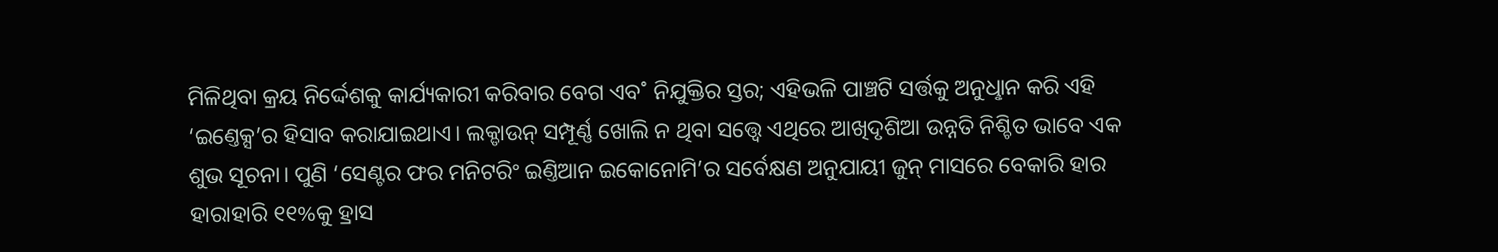ମିଳିଥିବା କ୍ରୟ ନିର୍ଦ୍ଦେଶକୁ କାର୍ଯ୍ୟକାରୀ କରିବାର ବେଗ ଏବ˚ ନିଯୁକ୍ତିର ସ୍ତର; ଏହିଭଳି ପାଞ୍ଚଟି ସର୍ତ୍ତକୁ ଅନୁଧୢାନ କରି ଏହି ‘ଇଣ୍ତେକ୍ସ’ର ହିସାବ କରାଯାଇଥାଏ। ଲକ୍ଡାଉନ୍ ସମ୍ପୂର୍ଣ୍ଣ ଖୋଲି ନ ଥିବା ସତ୍ତ୍ବେ ଏଥିରେ ଆଖିଦୃଶିଆ ଉନ୍ନତି ନିଶ୍ଚିତ ଭାବେ ଏକ ଶୁଭ ସୂଚନା। ପୁଣି ‘ସେଣ୍ଟର ଫର ମନିଟରିଂ ଇଣ୍ତିଆନ ଇକୋନୋମି’ର ସର୍ବେକ୍ଷଣ ଅନୁଯାୟୀ ଜୁନ୍ ମାସରେ ବେକାରି ହାର ହାରାହାରି ୧୧%କୁ ହ୍ରାସ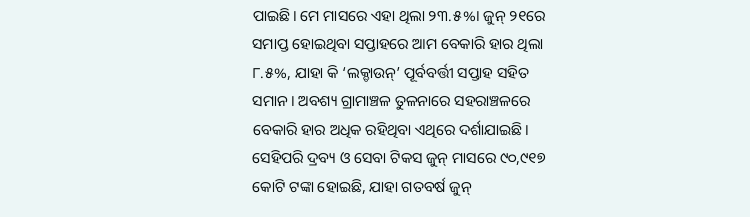ପାଇଛି। ମେ ମାସରେ ଏହା ଥିଲା ୨୩.୫%। ଜୁନ୍ ୨୧ରେ ସମାପ୍ତ ହୋଇଥିବା ସପ୍ତାହରେ ଆମ ବେକାରି ହାର ଥିଲା ୮.୫%, ଯାହା କି ‘ଲକ୍ଡାଉନ୍’ ପୂର୍ବବର୍ତ୍ତୀ ସପ୍ତାହ ସହିତ ସମାନ। ଅବଶ୍ୟ ଗ୍ରାମାଞ୍ଚଳ ତୁଳନାରେ ସହରାଞ୍ଚଳରେ ବେକାରି ହାର ଅଧିକ ରହିଥିବା ଏଥିରେ ଦର୍ଶାଯାଇଛି। ସେହିପରି ଦ୍ରବ୍ୟ ଓ ସେବା ଟିକସ ଜୁନ୍ ମାସରେ ୯୦,୯୧୭ କୋଟି ଟଙ୍କା ହୋଇଛି, ଯାହା ଗତବର୍ଷ ଜୁନ୍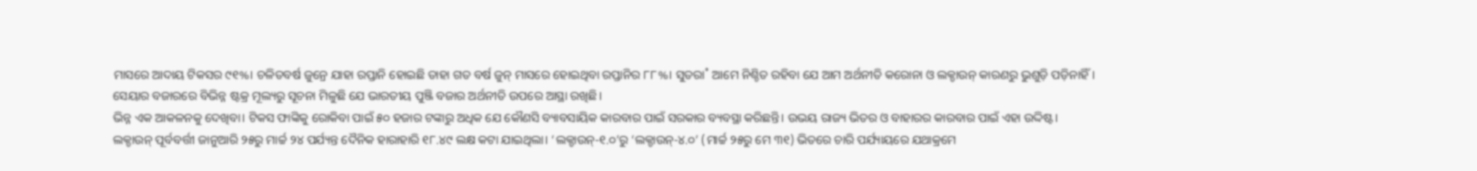ମାସରେ ଆଦାୟ ଟିକସର ୯୧%। ଚଳିତବର୍ଷ ଜୁନ୍ରେ ଯାହା ରପ୍ତାନି ହୋଇଛି ତାହା ଗତ ବର୍ଷ ଜୁନ୍ ମାସରେ ହୋଇଥିବା ରପ୍ତାନିର ୮୮%। ସୁତରା˚ ଆମେ ନିଶ୍ଚିତ ରହିବା ଯେ ଆମ ଅର୍ଥନୀତି କରୋନା ଓ ଲକ୍ଡାଉନ୍ କାରଣରୁ ଭୁଶୁଡ଼ି ପଡ଼ିନାହିଁ। ସେୟାର ବଜାରରେ ବିଭିନ୍ନ ଷ୍ଟକ୍ର ମୂଲ୍ୟରୁ ସୂଚନା ମିଳୁଛି ଯେ ଭାରତୀୟ ପୁଞ୍ଜି ବଜାର ଅର୍ଥନୀତି ଉପରେ ଆସ୍ଥା ରଖିଛି।
ଭିନ୍ନ ଏକ ଆକଳନକୁ ଦେଖିବା। ଟିକସ ଫାଙ୍କିକୁ ରୋକିବା ପାଇଁ ୫୦ ହଜାର ଟଙ୍କାରୁ ଅଧିକ ଯେ କୌଣସି ବ୍ୟାବସାୟିକ କାରବାର ପାଇଁ ସରକାର ବ୍ୟବସ୍ଥା କରିଛନ୍ତି। ଉଭୟ ରାଜ୍ୟ ଭିତର ଓ ବାହାରର କାରବାର ପାଇଁ ଏହା ଉଦ୍ଦିଷ୍ଟ। ଲକ୍ଡାଉନ୍ ପୂର୍ବବର୍ତ୍ତୀ ଜାନୁଆରି ୨୫ରୁ ମାର୍ଚ୍ଚ ୨୪ ପର୍ଯ୍ୟନ୍ତ ଦୈନିକ ହାରାହାରି ୧୮.୪୯ ଲକ୍ଷ କଟା ଯାଇଥିଲା। ‘ଲକ୍ଡାଉନ୍-୧.୦’ରୁ ‘ଲକ୍ଡାଉନ୍-୪.୦’ (ମାର୍ଚ୍ଚ ୨୫ରୁ ମେ ୩୧) ଭିତରେ ଚାରି ପର୍ଯ୍ୟାୟରେ ଯଥାକ୍ରମେ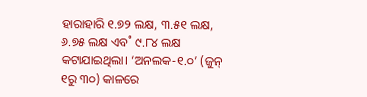ହାରାହାରି ୧.୭୨ ଲକ୍ଷ, ୩.୫୧ ଲକ୍ଷ, ୬.୭୫ ଲକ୍ଷ ଏବ˚ ୯.୮୪ ଲକ୍ଷ କଟାଯାଇଥିଲା। ‘ଅନଲକ-୧.୦’ (ଜୁନ୍ ୧ରୁ ୩୦) କାଳରେ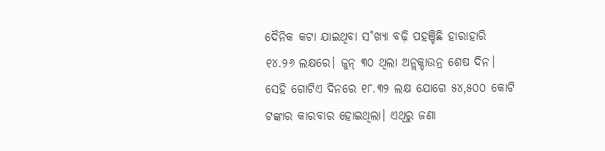ଦୈନିକ କଟା ଯାଇଥିବା ସ˚ଖ୍ୟା ବଢ଼ି ପହଞ୍ଚିଛି ହାରାହାରି ୧୪.୨୬ ଲକ୍ଷରେ। ଜୁନ୍ ୩୦ ଥିଲା ଅନ୍ଲକ୍ଡାଉନ୍ର ଶେଷ ଦିନ। ସେହି ଗୋଟିଏ ଦିନରେ ୧୮.୩୨ ଲକ୍ଷ ଯୋଗେ ୫୪,୫୦୦ କୋଟି ଟଙ୍କାର କାରବାର ହୋଇଥିଲା। ଏଥିରୁ ଜଣା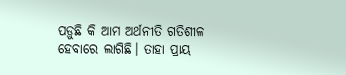ପଡ଼ୁଛି କି ଆମ ଅର୍ଥନୀତି ଗତିଶୀଳ ହେବାରେ ଲାଗିଛି। ତାହା ପ୍ରାୟ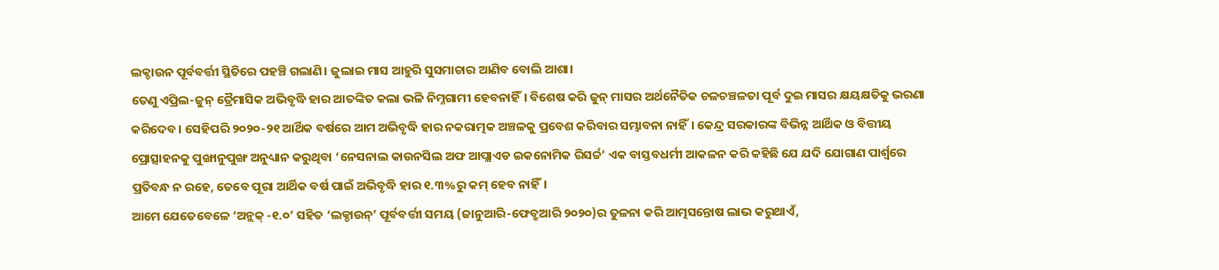ଲକ୍ଡାଉନ ପୂର୍ବବର୍ତ୍ତୀ ସ୍ଥିତିରେ ପହଞ୍ଚି ଗଲାଣି। ଜୁଲାଇ ମାସ ଆହୁରି ସୁସମାଚାର ଆଣିବ ବୋଲି ଆଶା।
ତେଣୁ ଏପ୍ରିଲ-ଜୁନ୍ ତ୍ରୈମାସିକ ଅଭିବୃଦ୍ଧି ହାର ଆତଙ୍କିତ କଲା ଭଳି ନିମ୍ନଗାମୀ ହେବନାହିଁ। ବିଶେଷ କରି ଜୁନ୍ ମାସର ଅର୍ଥନୈତିକ ଚଳଚଞ୍ଚଳତା ପୂର୍ବ ଦୁଇ ମାସର କ୍ଷୟକ୍ଷତିକୁ ଭରଣା କରିଦେବ। ସେହିପରି ୨୦୨୦-୨୧ ଆର୍ଥିକ ବର୍ଷରେ ଆମ ଅଭିବୃଦ୍ଧି ହାର ନକରାତ୍ମକ ଅଞ୍ଚଳକୁ ପ୍ରବେଶ କରିବାର ସମ୍ଭାବନା ନାହିଁ। କେନ୍ଦ୍ର ସରକାରଙ୍କ ବିଭିନ୍ନ ଆର୍ଥିକ ଓ ବିତ୍ତୀୟ ପ୍ରୋତ୍ସାହନକୁ ପୁଙ୍ଖାନୁପୁଙ୍ଖ ଅନୁଧ୍ୟାନ କରୁଥିବା ‘ନେସନାଲ କାଉନସିଲ ଅଫ ଆପ୍ଲାଏଡ ଇକନୋମିକ ରିସର୍ଚ୍ଚ’ ଏକ ବାସ୍ତବଧର୍ମୀ ଆକଳନ କରି କହିଛି ଯେ ଯଦି ଯୋଗାଣ ପାର୍ଶ୍ବରେ ପ୍ରତିବନ୍ଧ ନ ରହେ, ତେବେ ପୂରା ଆର୍ଥିକ ବର୍ଷ ପାଇଁ ଅଭିବୃଦ୍ଧି ହାର ୧.୩%ରୁ କମ୍ ହେବ ନାହିଁ।
ଆମେ ଯେତେବେଳେ ‘ଅନ୍ଲକ୍ -୧.୦’ ସହିତ ‘ଲକ୍ଡାଉନ୍’ ପୂର୍ବବର୍ତ୍ତୀ ସମୟ (ଜାନୁଆରି-ଫେବ୍ରୁଆରି ୨୦୨୦)ର ତୁଳନା କରି ଆତ୍ମସନ୍ତୋଷ ଲାଭ କରୁଥାଏଁ,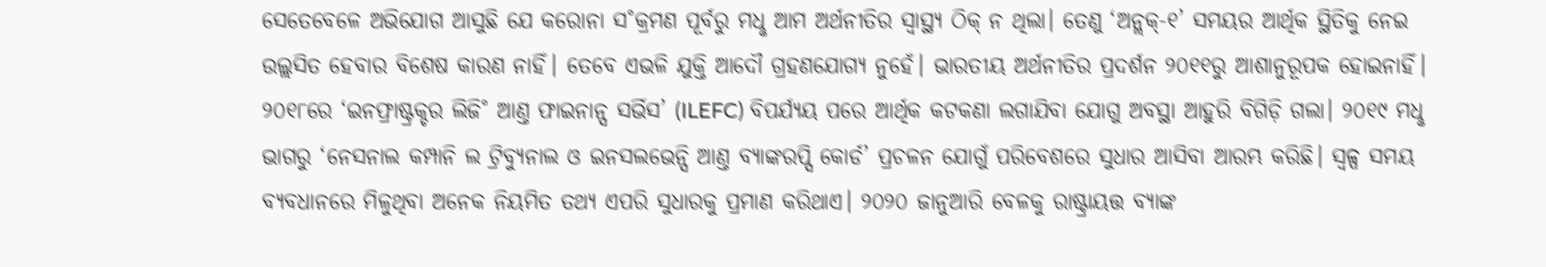ସେତେବେଳେ ଅଭିଯୋଗ ଆସୁଛି ଯେ କରୋନା ସ˚କ୍ରମଣ ପୂର୍ବରୁ ମଧୢ ଆମ ଅର୍ଥନୀତିର ସ୍ବାସ୍ଥ୍ୟ ଠିକ୍ ନ ଥିଲା। ତେଣୁ ‘ଅନ୍ଲକ୍-୧’ ସମୟର ଆର୍ଥିକ ସ୍ଥିତିକୁ ନେଇ ଉଲ୍ଲସିତ ହେବାର ବିଶେଷ କାରଣ ନାହିଁ। ତେବେ ଏଭଳି ଯୁକ୍ତି ଆଦୌ ଗ୍ରହଣଯୋଗ୍ୟ ନୁହେଁ। ଭାରତୀୟ ଅର୍ଥନୀତିର ପ୍ରଦର୍ଶନ ୨୦୧୧ରୁ ଆଶାନୁରୂପକ ହୋଇନାହିଁ। ୨୦୧୮ରେ ‘ଇନଫ୍ରାଷ୍ଟ୍ରକ୍ଚର ଲିଜି˚ ଆଣ୍ତ ଫାଇନାନ୍ସ ସର୍ଭିସ’ (ILEFC) ବିପର୍ଯ୍ୟୟ ପରେ ଆର୍ଥିକ କଟକଣା ଲଗାଯିବା ଯୋଗୁ ଅବସ୍ଥା ଆହୁରି ବିଗିଡ଼ି ଗଲା। ୨୦୧୯ ମଧୢ ଭାଗରୁ ‘ନେସନାଲ କମ୍ପାନି ଲ ଟ୍ରିବ୍ୟୁନାଲ ଓ ଇନସଲଭେନ୍ସି ଆଣ୍ତ ବ୍ୟାଙ୍କରପ୍ସି କୋର୍ଡ’ ପ୍ରଚଳନ ଯୋଗୁଁ ପରିବେଶରେ ସୁଧାର ଆସିବା ଆରମ୍ଭ କରିଛି। ସ୍ବଳ୍ପ ସମୟ ବ୍ୟବଧାନରେ ମିଳୁଥିବା ଅନେକ ନିୟମିତ ତଥ୍ୟ ଏପରି ସୁଧାରକୁ ପ୍ରମାଣ କରିଥାଏ। ୨୦୨୦ ଜାନୁଆରି ବେଳକୁ ରାଷ୍ଟ୍ରାୟତ୍ତ ବ୍ୟାଙ୍କ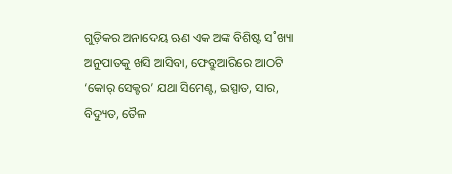ଗୁଡ଼ିକର ଅନାଦେୟ ଋଣ ଏକ ଅଙ୍କ ବିଶିଷ୍ଟ ସ˚ଖ୍ୟା ଅନୁପାତକୁ ଖସି ଆସିବା, ଫେବ୍ରୁଆରିରେ ଆଠଟି ‘କୋର୍ ସେକ୍ଟର’ ଯଥା ସିମେଣ୍ଟ, ଇସ୍ପାତ, ସାର, ବିଦ୍ୟୁତ, ତୈଳ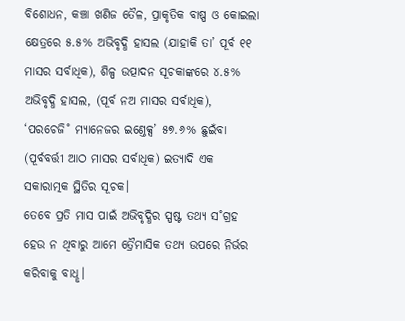ବିଶୋଧନ, କଞ୍ଚା ଖଣିଜ ତୈଳ, ପ୍ରାକୃତିକ ବାଷ୍ପ ଓ କୋଇଲା କ୍ଷେତ୍ରରେ ୫.୫% ଅଭିବୃଦ୍ଧି ହାସଲ (ଯାହାକି ତା’ ପୂର୍ବ ୧୧ ମାସର ସର୍ବାଧିକ), ଶିଳ୍ପ ଉତ୍ପାଦନ ସୂଚକାଙ୍କରେ ୪.୫% ଅଭିବୃଦ୍ଧି ହାସଲ, (ପୂର୍ବ ନଅ ମାସର ସର୍ବାଧିକ), ‘ପରଚେଜି˚ ମ୍ୟାନେଜର ଇଣ୍ତେକ୍ସ’ ୫୭.୬% ଛୁଇଁବା (ପୂର୍ବବର୍ତ୍ତୀ ଆଠ ମାସର ସର୍ବାଧିକ) ଇତ୍ୟାଦି ଏକ ସକାରାତ୍ମକ ସ୍ଥିତିର ସୂଚକ।
ତେବେ ପ୍ରତି ମାସ ପାଇଁ ଅଭିବୃଦ୍ଧିର ସ୍ପଷ୍ଟ ତଥ୍ୟ ସ˚ଗ୍ରହ ହେଉ ନ ଥିବାରୁ ଆମେ ତ୍ରୈମାସିକ ତଥ୍ୟ ଉପରେ ନିର୍ଭର କରିବାକୁ ବାଧୢ।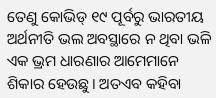ତେଣୁ କୋଭିଡ୍ ୧୯ ପୂର୍ବରୁ ଭାରତୀୟ ଅର୍ଥନୀତି ଭଲ ଅବସ୍ଥାରେ ନ ଥିବା ଭଳି ଏକ ଭ୍ରମ ଧାରଣାର ଆମେମାନେ ଶିକାର ହେଉଛୁ। ଅତଏବ କହିବା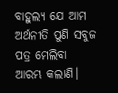ବାହୁଲ୍ୟ ଯେ ଆମ ଅର୍ଥନୀତି ପୁଣି ସବୁଜ ପତ୍ର ମେଲିବା ଆରମ୍ଭ କଲାଣି।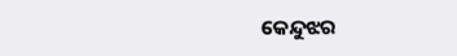କେନ୍ଦୁଝର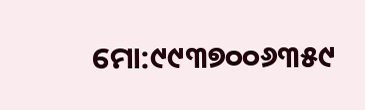ମୋ:୯୯୩୭୦୦୬୩୫୯